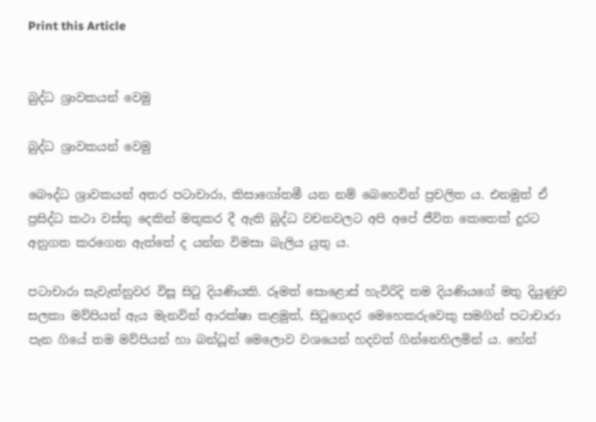Print this Article


බුද්ධ ශ්‍රාවකයන් වෙමු

බුද්ධ ශ්‍රාවකයන් වෙමු

බෞද්ධ ශ්‍රාවකයන් අතර පටාචාරා, කිසාගෝතමී යන නම් බෙහෙවින් ප්‍රචලිත ය. එනමුත් ඒ ප්‍රසිද්ධ කථා වස්තු දෙකින් මතුකර දී ඇති බුද්ධ වචනවලට අපි අපේ ජීවිත කෙතෙක් දුරට අනුගත කරගෙන ඇත්තේ ද යන්න විමසා බැලිය යුතු ය.

පටාචාරා සැවැත්නුවර විසූ සිටු දියණියකි. රූමත් සොළොස් හැවිරිදි තම දියණියගේ මතු දියුණුව සලකා මව්පියන් ඇය මැනවින් ආරක්ෂා කළමුත්, සිටුගෙදර මෙහෙකරුවෙකු සමගින් පටාචාරා පැන ගියේ තම මව්පියන් හා බන්ධූන් මෙලොව වශයෙන් හදවත් ගින්නෙහිලමින් ය. හේන්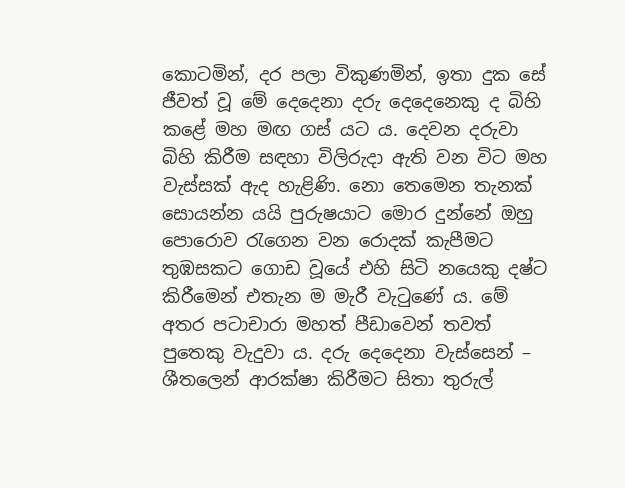කොටමින්, දර පලා විකුණමින්, ඉතා දුක සේ ජීවත් වූ මේ දෙදෙනා දරු දෙදෙනෙකු ද බිහි කළේ මහ මඟ ගස් යට ය. දෙවන දරුවා බිහි කිරීම සඳහා විලිරුදා ඇති වන විට මහ වැස්සක් ඇද හැළිණි. නො තෙමෙන තැනක් සොයන්න යයි පුරුෂයාට මොර දුන්නේ ඔහු පොරොව රැගෙන වන රොදක් කැපීමට තුඹසකට ගොඩ වූයේ එහි සිටි නයෙකු දෂ්ට කිරීමෙන් එතැන ම මැරී වැටුණේ ය. මේ අතර පටාචාරා මහත් පීඩාවෙන් තවත් පුතෙකු වැදුවා ය. දරු දෙදෙනා වැස්සෙන් – ශීතලෙන් ආරක්ෂා කිරීමට සිතා තුරුල්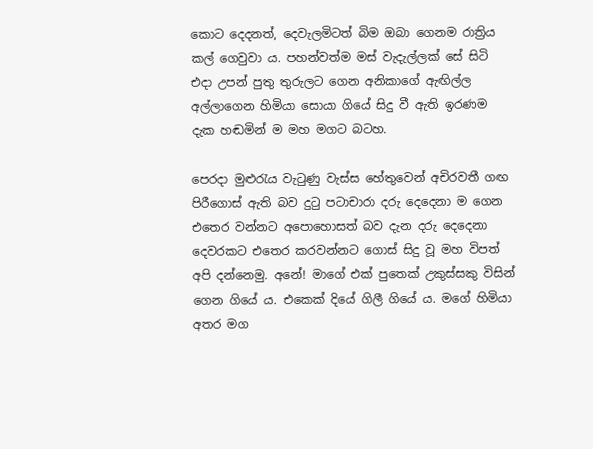කොට දෙදනත්, දෙවැලමිටත් බිම ඔබා ගෙනම රාත්‍රිය කල් ගෙවුවා ය. පහන්වත්ම මස් වැදැල්ලක් සේ සිටි එදා උපන් පුතු තුරුලට ගෙන අනිකාගේ ඇඟිල්ල අල්ලාගෙන හිමියා සොයා ගියේ සිදු වී ඇති ඉරණම දැක හඬමින් ම මහ මගට බටහ.

පෙරදා මුළුරැය වැටුණු වැස්ස හේතුවෙන් අචිරවතී ගඟ පිරීගොස් ඇති බව දුටු පටාචාරා දරු දෙදෙනා ම ගෙන එතෙර වන්නට අපොහොසත් බව දැන දරු දෙදෙනා දෙවරකට එතෙර කරවන්නට ගොස් සිදු වූ මහ විපත් අපි දන්නෙමු. අනේ! මාගේ එක් පුතෙක් උකුස්සකු විසින් ගෙන ගියේ ය. එකෙක් දියේ ගිලී ගියේ ය. මගේ හිමියා අතර මග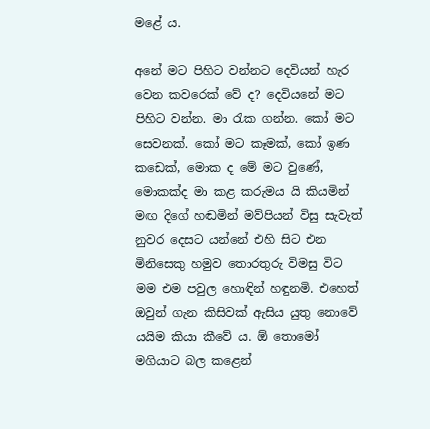මළේ ය.

අනේ මට පිහිට වන්නට දෙවියන් හැර වෙන කවරෙක් වේ ද? දෙවියනේ මට පිහිට වන්න. මා රැක ගන්න. කෝ මට සෙවනක්. කෝ මට කෑමක්, කෝ ඉණ කඩෙක්, මොක ද මේ මට වුණේ, මොකක්ද මා කළ කරුමය යි කියමින් මඟ දිගේ හඬමින් මව්පියන් විසු සැවැත් නුවර දෙසට යන්නේ එහි සිට එන මිනිසෙකු හමුව තොරතුරු විමසු විට මම එම පවුල හොඳින් හඳුනමි. එහෙත් ඔවුන් ගැන කිසිවක් ඇසිය යුතු නොවේ යයිම කියා කීවේ ය. ඕ තොමෝ මගියාට බල කළෙන්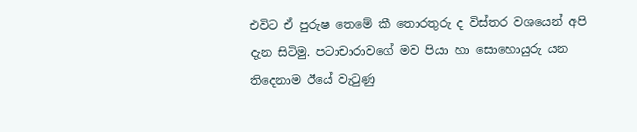එවිට ඒ පුරුෂ තෙමේ කී තොරතුරු ද විස්තර වශයෙන් අපි දැන සිටිමු. පටාචාරාවගේ මව පියා හා සොහොයුරු යන තිදෙනාම ඊයේ වැටුණු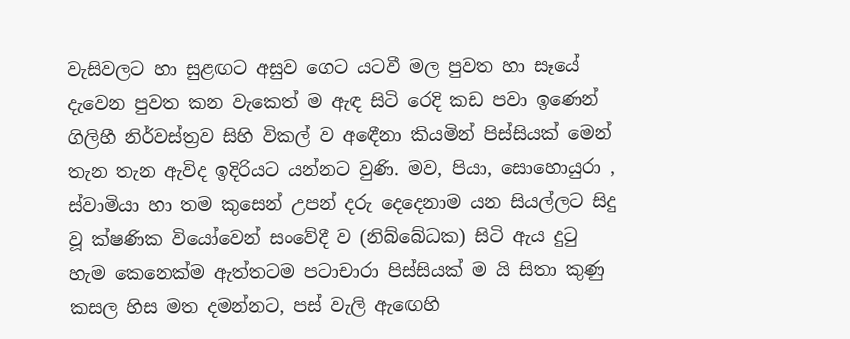වැසිවලට හා සුළඟට අසුව ගෙට යටවී මල පුවත හා සෑයේ දැවෙන පුවත කන වැකෙත් ම ඇඳ සිටි රෙදි කඩ පවා ඉණෙන් ගිලිහී නිර්වස්ත්‍රව සිහි විකල් ව අඳෙීනා කියමින් පිස්සියක් මෙන් තැන තැන ඇවිද ඉදිරියට යන්නට වුණි. මව, පියා, සොහොයුරා , ස්වාමියා හා තම කුසෙන් උපන් දරු දෙදෙනාම යන සියල්ලට සිදු වූ ක්ෂණික වියෝවෙන් සංවේදී ව (නිබ්බේධක) සිටි ඇය දුටු හැම කෙනෙක්ම ඇත්තටම පටාචාරා පිස්සියක් ම යි සිතා කුණු කසල හිස මත දමන්නට, පස් වැලි ඇඟෙහි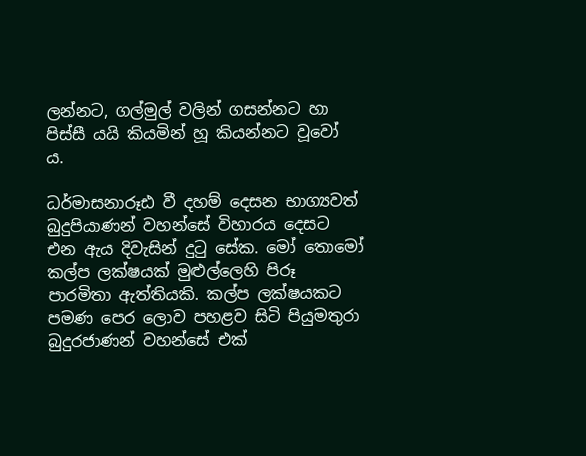ලන්නට, ගල්මුල් වලින් ගසන්නට හා පිස්සී යයි කියමින් හූ කියන්නට වූවෝ ය.

ධර්මාසනාරූඪ වී දහම් දෙසන භාග්‍යවත් බුදුපියාණන් වහන්සේ විහාරය දෙසට එන ඇය දිවැසින් දුටු සේක. මෝ තොමෝ කල්ප ලක්ෂයක් මුළුල්ලෙහි පිරූ පාරමිතා ඇත්තියකි. කල්ප ලක්ෂයකට පමණ පෙර ලොව පහළව සිටි පියුමතුරා බුදුරජාණන් වහන්සේ එක්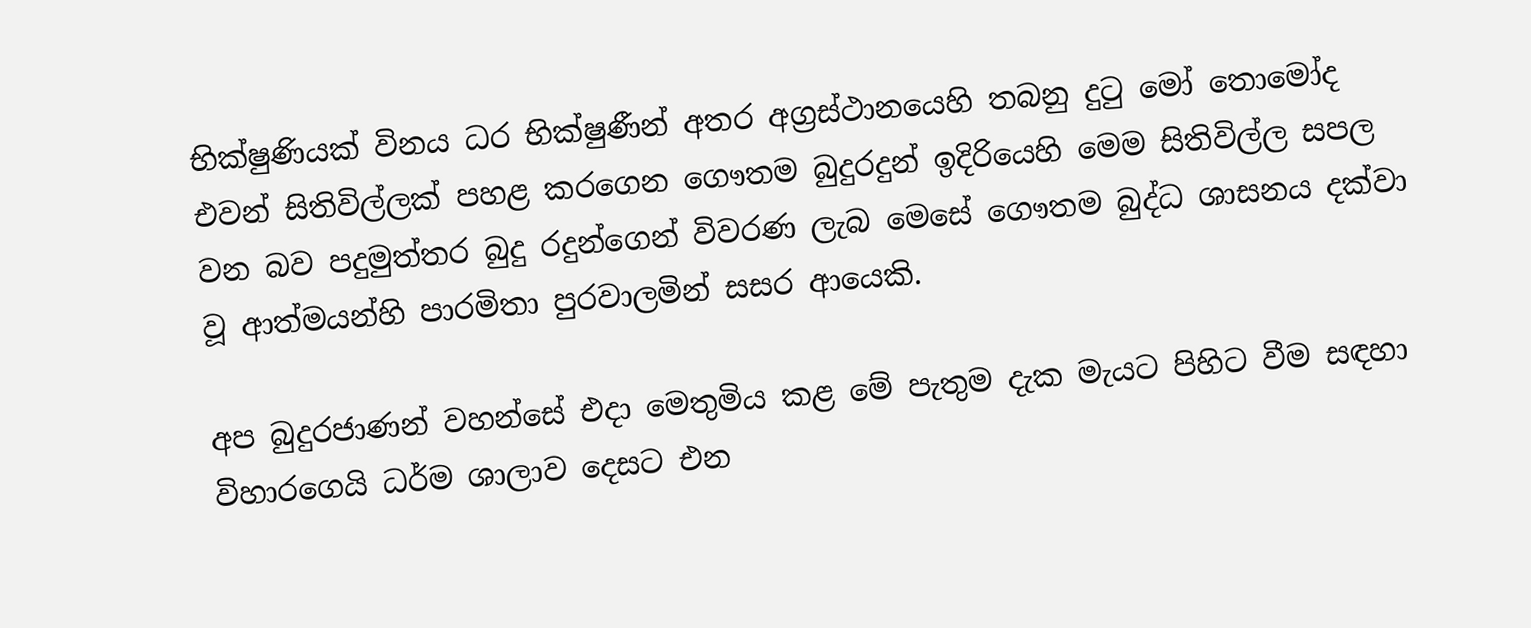භික්ෂුණියක් විනය ධර භික්ෂුණීන් අතර අග්‍රස්ථානයෙහි තබනු දුටු මෝ තොමෝද එවන් සිතිවිල්ලක් පහළ කරගෙන ගෞතම බුදුරදුන් ඉදිරියෙහි මෙම සිතිවිල්ල සපල වන බව පදුමුත්තර බුදු රදුන්ගෙන් විවරණ ලැබ මෙසේ ගෞතම බුද්ධ ශාසනය දක්වා වූ ආත්මයන්හි පාරමිතා පුරවාලමින් සසර ආයෙකි.

අප බුදුරජාණන් වහන්සේ එදා මෙතුමිය කළ මේ පැතුම දැක මැයට පිහිට වීම සඳහා විහාරගෙයි ධර්ම ශාලාව දෙසට එන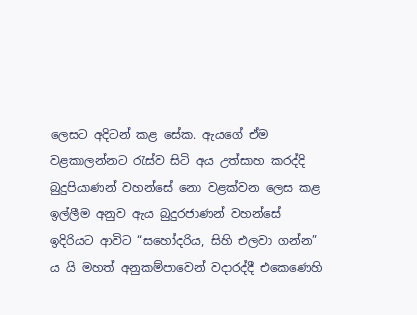ලෙසට අදිටන් කළ සේක. ඇයගේ ඒම වළකාලන්නට රැස්ව සිටි අය උත්සාහ කරද්දි බුදුපියාණන් වහන්සේ නො වළක්වන ලෙස කළ ඉල්ලීම අනුව ඇය බුදුරජාණන් වහන්සේ ඉදිරියට ආවිට “සහෝදරිය, සිහි එලවා ගන්න” ය යි මහත් අනුකම්පාවෙන් වදාරද්දී එකෙණෙහි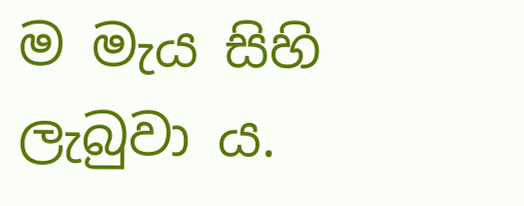ම මැය සිහි ලැබුවා ය.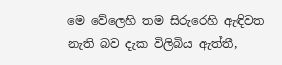මෙ වේලෙහි තම සිරුරෙහි ඇඳිවත නැති බව දැක විලිබිය ඇත්තී,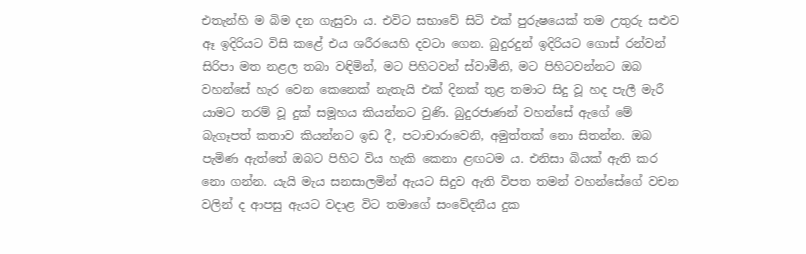එතැන්හි ම බිම දන ගැසුවා ය. එවිට සභාවේ සිටි එක් පුරුෂයෙක් තම උතුරු සළුව ඈ ඉදිරියට විසි කළේ එය ශරීරයෙහි දවටා ගෙන. බුදුරදුන් ඉදිරියට ගොස් රන්වන් සිරිපා මත නළල තබා වඳිමින්, මට පිහිටවන් ස්වාමීනි, මට පිහිටවන්නට ඔබ වහන්සේ හැර වෙන කෙනෙක් නැතැයි එක් දිනක් තුළ තමාට සිදු වූ හද පැලී මැරී යාමට තරම් වූ දුක් සමූහය කියන්නට වුණි. බුදුරජාණන් වහන්සේ ඇගේ මේ බැගෑපත් කතාව කියන්නට ඉඩ දී, පටාචාරාවෙනි, අමුත්තක් නො සිතන්න. ඔබ පැමිණ ඇත්තේ ඔබට පිහිට විය හැකි කෙනා ළඟටම ය. එනිසා බියක් ඇති කර නො ගන්න. යැයි මැය සනසාලමින් ඇයට සිදුව ඇති විපත තමන් වහන්සේගේ වචන වලින් ද ආපසු ඇයට වදාළ විට තමාගේ සංවේදනීය දුක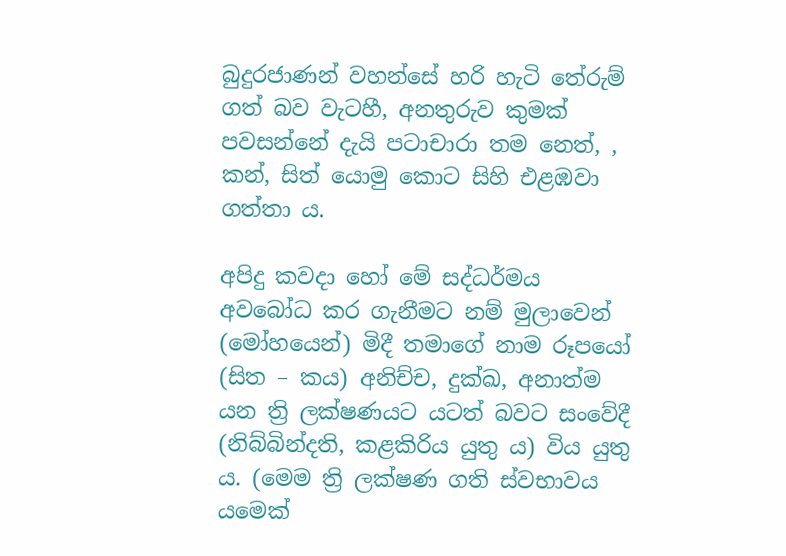බුදුරජාණන් වහන්සේ හරි හැටි තේරුම් ගත් බව වැටහී, අනතුරුව කුමක් පවසන්නේ දැයි පටාචාරා තම නෙත්, , කන්, සිත් යොමු කොට සිහි එළඹවා ගත්තා ය.

අපිදු කවදා හෝ මේ සද්ධර්මය අවබෝධ කර ගැනීමට නම් මුලාවෙන් (මෝහයෙන්) මිදී තමාගේ නාම රූපයෝ (සිත – කය) අනිච්ච, දුක්ඛ, අනාත්ම යන ත්‍රි ලක්ෂණයට යටත් බවට සංවේදී (නිබ්බින්දති, කළකිරිය යුතු ය) විය යුතු ය. (මෙම ත්‍රි ලක්ෂණ ගති ස්වභාවය යමෙක්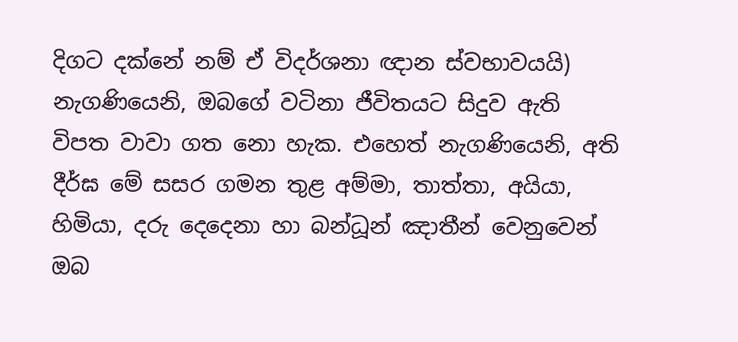දිගට දක්නේ නම් ඒ විදර්ශනා ඥාන ස්වභාවයයි) නැගණියෙනි, ඔබගේ වටිනා ජීවිතයට සිදුව ඇති විපත වාවා ගත නො හැක. එහෙත් නැගණියෙනි, අති දීර්ඝ මේ සසර ගමන තුළ අම්මා, තාත්තා, අයියා, හිමියා, දරු දෙදෙනා හා බන්ධූන් ඤාතීන් වෙනුවෙන් ඔබ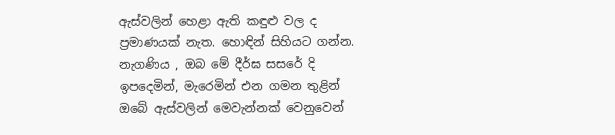ඇස්වලින් හෙළා ඇති කඳුළු වල ද ප්‍රමාණයක් නැත. හොඳින් සිහියට ගන්න. නැගණිය , ඔබ මේ දීර්ඝ සසරේ දි ඉපදෙමින්, මැරෙමින් එන ගමන තුළින් ඔබේ ඇස්වලින් මෙවැන්නක් වෙනුවෙන්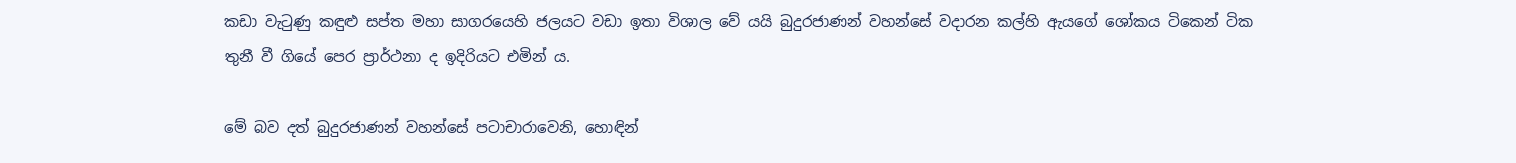කඩා වැටුණු කඳුළු සප්ත මහා සාගරයෙහි ජලයට වඩා ඉතා විශාල වේ යයි බුදුරජාණන් වහන්සේ වදාරන කල්හි ඇයගේ ශෝකය ටිකෙන් ටික තුනී වී ගියේ පෙර ප්‍රාර්ථනා ද ඉදිරියට එමින් ය.

මේ බව දත් බුදුරජාණන් වහන්සේ පටාචාරාවෙනි, හොඳින්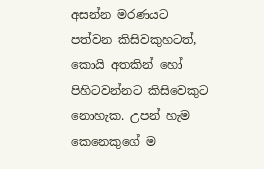අසන්න මරණයට පත්වන කිසිවකුහටත්, කොයි අතකින් හෝ පිහිටවන්නට කිසිවෙකුට නොහැක. උපන් හැම කෙනෙකුගේ ම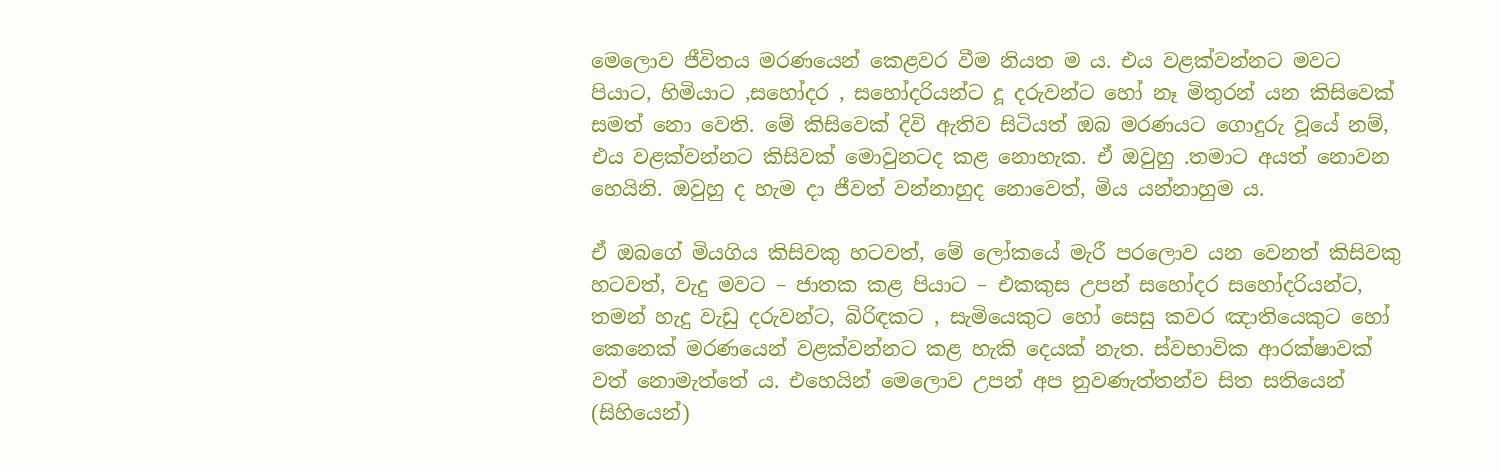මෙලොව ජීවිතය මරණයෙන් කෙළවර වීම නියත ම ය. එය වළක්වන්නට මවට පියාට, හිමියාට ,සහෝදර , සහෝදරියන්ට දූ දරුවන්ට හෝ නෑ මිතුරන් යන කිසිවෙක් සමත් නො වෙති. මේ කිසිවෙක් දිවි ඇතිව සිටියත් ඔබ මරණයට ගොදුරු වූයේ නම්, එය වළක්වන්නට කිසිවක් මොවුනටද කළ නොහැක. ඒ ඔවුහු .තමාට අයත් නොවන හෙයිනි. ඔවුහු ද හැම දා ජීවත් වන්නාහුද නොවෙත්, මිය යන්නාහුම ය.

ඒ ඔබගේ මියගිය කිසිවකු හටවත්, මේ ලෝකයේ මැරී පරලොව යන වෙනත් කිසිවකු හටවත්, වැදු මවට – ජාතක කළ පියාට – එකකුස උපන් සහෝදර සහෝදරියන්ට, තමන් හැදු වැඩු දරුවන්ට, බිරිඳකට , සැමියෙකුට හෝ සෙසු කවර ඤාතියෙකුට හෝ කෙනෙක් මරණයෙන් වළක්වන්නට කළ හැකි දෙයක් නැත. ස්වභාවික ආරක්ෂාවක් වත් නොමැත්තේ ය. එහෙයින් මෙලොව උපන් අප නුවණැත්තන්ව සිත සතියෙන් (සිහියෙන්)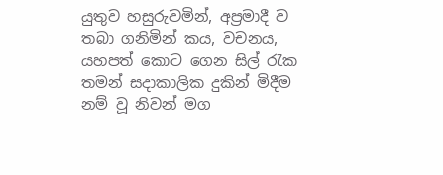යුතුව හසුරුවමින්, අප්‍රමාදී ව තබා ගනිමින් කය, වචනය, යහපත් කොට ගෙන සිල් රැක තමන් සදාකාලික දුකින් මිදීම නම් වූ නිවන් මග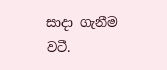සාදා ගැනීම වටී.